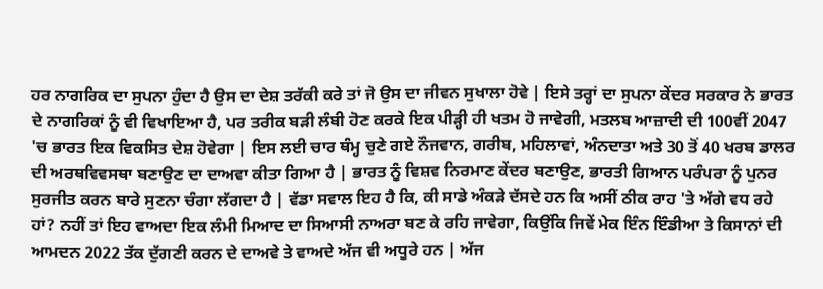ਹਰ ਨਾਗਰਿਕ ਦਾ ਸੁਪਨਾ ਹੁੰਦਾ ਹੈ ਉਸ ਦਾ ਦੇਸ਼ ਤਰੱਕੀ ਕਰੇ ਤਾਂ ਜੋ ਉਸ ਦਾ ਜੀਵਨ ਸੁਖਾਲਾ ਹੋਵੇ | ਇਸੇ ਤਰ੍ਹਾਂ ਦਾ ਸੁਪਨਾ ਕੇਂਦਰ ਸਰਕਾਰ ਨੇ ਭਾਰਤ ਦੇ ਨਾਗਰਿਕਾਂ ਨੂੰ ਵੀ ਵਿਖਾਇਆ ਹੈ, ਪਰ ਤਰੀਕ ਬੜੀ ਲੰਬੀ ਹੋਣ ਕਰਕੇ ਇਕ ਪੀੜ੍ਹੀ ਹੀ ਖਤਮ ਹੋ ਜਾਵੇਗੀ, ਮਤਲਬ ਆਜ਼ਾਦੀ ਦੀ 100ਵੀਂ 2047 'ਚ ਭਾਰਤ ਇਕ ਵਿਕਸਿਤ ਦੇਸ਼ ਹੋਵੇਗਾ | ਇਸ ਲਈ ਚਾਰ ਥੰਮ੍ਹ ਚੁਣੇ ਗਏ ਨੌਜਵਾਨ, ਗਰੀਬ, ਮਹਿਲਾਵਾਂ, ਅੰਨਦਾਤਾ ਅਤੇ 30 ਤੋਂ 40 ਖਰਬ ਡਾਲਰ ਦੀ ਅਰਥਵਿਵਸਥਾ ਬਣਾਉਣ ਦਾ ਦਾਅਵਾ ਕੀਤਾ ਗਿਆ ਹੈ | ਭਾਰਤ ਨੂੰ ਵਿਸ਼ਵ ਨਿਰਮਾਣ ਕੇਂਦਰ ਬਣਾਉਣ, ਭਾਰਤੀ ਗਿਆਨ ਪਰੰਪਰਾ ਨੂੰ ਪੁਨਰ ਸੁਰਜੀਤ ਕਰਨ ਬਾਰੇ ਸੁਣਨਾ ਚੰਗਾ ਲੱਗਦਾ ਹੈ | ਵੱਡਾ ਸਵਾਲ ਇਹ ਹੈ ਕਿ, ਕੀ ਸਾਡੇ ਅੰਕੜੇ ਦੱਸਦੇ ਹਨ ਕਿ ਅਸੀਂ ਠੀਕ ਰਾਹ 'ਤੇ ਅੱਗੇ ਵਧ ਰਹੇ ਹਾਂ? ਨਹੀਂ ਤਾਂ ਇਹ ਵਾਅਦਾ ਇਕ ਲੰਮੀ ਮਿਆਦ ਦਾ ਸਿਆਸੀ ਨਾਅਰਾ ਬਣ ਕੇ ਰਹਿ ਜਾਵੇਗਾ, ਕਿਉਂਕਿ ਜਿਵੇਂ ਮੇਕ ਇੰਨ ਇੰਡੀਆ ਤੇ ਕਿਸਾਨਾਂ ਦੀ ਆਮਦਨ 2022 ਤੱਕ ਦੁੱਗਣੀ ਕਰਨ ਦੇ ਦਾਅਵੇ ਤੇ ਵਾਅਦੇ ਅੱਜ ਵੀ ਅਧੂਰੇ ਹਨ | ਅੱਜ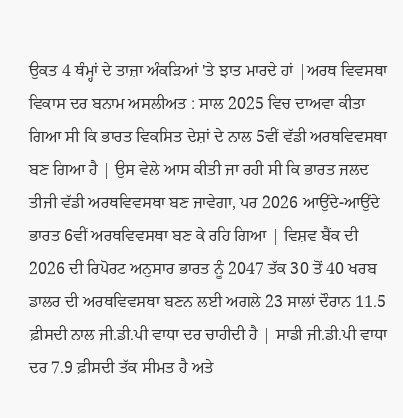ਉਕਤ 4 ਥੰਮ੍ਹਾਂ ਦੇ ਤਾਜ਼ਾ ਅੰਕੜਿਆਂ 'ਤੇ ਝਾਤ ਮਾਰਦੇ ਹਾਂ |ਅਰਥ ਵਿਵਸਥਾ ਵਿਕਾਸ ਦਰ ਬਨਾਮ ਅਸਲੀਅਤ : ਸਾਲ 2025 ਵਿਚ ਦਾਅਵਾ ਕੀਤਾ ਗਿਆ ਸੀ ਕਿ ਭਾਰਤ ਵਿਕਸਿਤ ਦੇਸ਼ਾਂ ਦੇ ਨਾਲ 5ਵੀਂ ਵੱਡੀ ਅਰਥਵਿਵਸਥਾ ਬਣ ਗਿਆ ਹੈ | ਉਸ ਵੇਲੇ ਆਸ ਕੀਤੀ ਜਾ ਰਹੀ ਸੀ ਕਿ ਭਾਰਤ ਜਲਦ ਤੀਜੀ ਵੱਡੀ ਅਰਥਵਿਵਸਥਾ ਬਣ ਜਾਵੇਗਾ, ਪਰ 2026 ਆਉਂਦੇ-ਆਉਂਦੇ ਭਾਰਤ 6ਵੀਂ ਅਰਥਵਿਵਸਥਾ ਬਣ ਕੇ ਰਹਿ ਗਿਆ | ਵਿਸ਼ਵ ਬੈਂਕ ਦੀ 2026 ਦੀ ਰਿਪੋਰਟ ਅਨੁਸਾਰ ਭਾਰਤ ਨੂੰ 2047 ਤੱਕ 30 ਤੋਂ 40 ਖਰਬ ਡਾਲਰ ਦੀ ਅਰਥਵਿਵਸਥਾ ਬਣਨ ਲਈ ਅਗਲੇ 23 ਸਾਲਾਂ ਦੌਰਾਨ 11.5 ਫ਼ੀਸਦੀ ਨਾਲ ਜੀ.ਡੀ.ਪੀ ਵਾਧਾ ਦਰ ਚਾਹੀਦੀ ਹੈ | ਸਾਡੀ ਜੀ.ਡੀ.ਪੀ ਵਾਧਾ ਦਰ 7.9 ਫ਼ੀਸਦੀ ਤੱਕ ਸੀਮਤ ਹੈ ਅਤੇ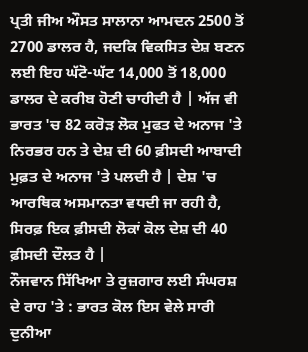ਪ੍ਰਤੀ ਜੀਅ ਔਸਤ ਸਾਲਾਨਾ ਆਮਦਨ 2500 ਤੋਂ 2700 ਡਾਲਰ ਹੈ, ਜਦਕਿ ਵਿਕਸਿਤ ਦੇਸ਼ ਬਣਨ ਲਈ ਇਹ ਘੱਟੋ-ਘੱਟ 14,000 ਤੋਂ 18,000 ਡਾਲਰ ਦੇ ਕਰੀਬ ਹੋਣੀ ਚਾਹੀਦੀ ਹੈ | ਅੱਜ ਵੀ ਭਾਰਤ 'ਚ 82 ਕਰੋੜ ਲੋਕ ਮੁਫਤ ਦੇ ਅਨਾਜ 'ਤੇ ਨਿਰਭਰ ਹਨ ਤੇ ਦੇਸ਼ ਦੀ 60 ਫ਼ੀਸਦੀ ਆਬਾਦੀ ਮੁਫ਼ਤ ਦੇ ਅਨਾਜ 'ਤੇ ਪਲਦੀ ਹੈ | ਦੇਸ਼ 'ਚ ਆਰਥਿਕ ਅਸਮਾਨਤਾ ਵਧਦੀ ਜਾ ਰਹੀ ਹੈ, ਸਿਰਫ਼ ਇਕ ਫ਼ੀਸਦੀ ਲੋਕਾਂ ਕੋਲ ਦੇਸ਼ ਦੀ 40 ਫ਼ੀਸਦੀ ਦੌਲਤ ਹੈ |
ਨੌਜਵਾਨ ਸਿੱਖਿਆ ਤੇ ਰੁਜ਼ਗਾਰ ਲਈ ਸੰਘਰਸ਼ ਦੇ ਰਾਹ 'ਤੇ : ਭਾਰਤ ਕੋਲ ਇਸ ਵੇਲੇ ਸਾਰੀ ਦੁਨੀਆ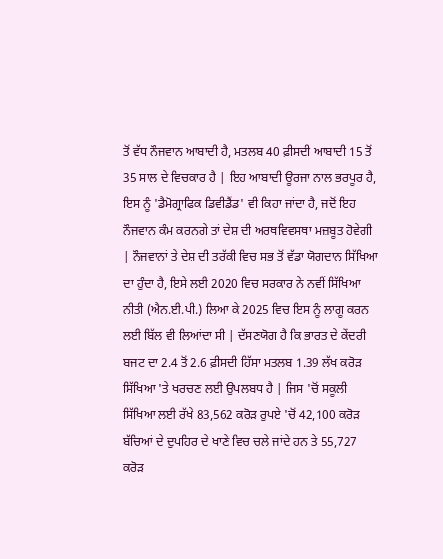ਤੋਂ ਵੱਧ ਨੌਜਵਾਨ ਆਬਾਦੀ ਹੈ, ਮਤਲਬ 40 ਫ਼ੀਸਦੀ ਆਬਾਦੀ 15 ਤੋਂ 35 ਸਾਲ ਦੇ ਵਿਚਕਾਰ ਹੈ | ਇਹ ਆਬਾਦੀ ਊਰਜਾ ਨਾਲ ਭਰਪੂਰ ਹੈ, ਇਸ ਨੂੰ 'ਡੈਮੋਗ੍ਰਾਫਿਕ ਡਿਵੀਡੈਂਡ' ਵੀ ਕਿਹਾ ਜਾਂਦਾ ਹੈ, ਜਦੋਂ ਇਹ ਨੌਜਵਾਨ ਕੰਮ ਕਰਨਗੇ ਤਾਂ ਦੇਸ਼ ਦੀ ਅਰਥਵਿਵਸਥਾ ਮਜ਼ਬੂਤ ਹੋਵੇਗੀ | ਨੌਜਵਾਨਾਂ ਤੇ ਦੇਸ਼ ਦੀ ਤਰੱਕੀ ਵਿਚ ਸਭ ਤੋਂ ਵੱਡਾ ਯੋਗਦਾਨ ਸਿੱਖਿਆ ਦਾ ਹੁੰਦਾ ਹੈ, ਇਸੇ ਲਈ 2020 ਵਿਚ ਸਰਕਾਰ ਨੇ ਨਵੀਂ ਸਿੱਖਿਆ ਨੀਤੀ (ਐਨ.ਈ.ਪੀ.) ਲਿਆ ਕੇ 2025 ਵਿਚ ਇਸ ਨੂੰ ਲਾਗੂ ਕਰਨ ਲਈ ਬਿੱਲ ਵੀ ਲਿਆਂਦਾ ਸੀ | ਦੱਸਣਯੋਗ ਹੈ ਕਿ ਭਾਰਤ ਦੇ ਕੇਂਦਰੀ ਬਜਟ ਦਾ 2.4 ਤੋਂ 2.6 ਫ਼ੀਸਦੀ ਹਿੱਸਾ ਮਤਲਬ 1.39 ਲੱਖ ਕਰੋੜ ਸਿੱਖਿਆ 'ਤੇ ਖਰਚਣ ਲਈ ਉਪਲਬਧ ਹੈ | ਜਿਸ 'ਚੋਂ ਸਕੂਲੀ ਸਿੱਖਿਆ ਲਈ ਰੱਖੇ 83,562 ਕਰੋੜ ਰੁਪਏ 'ਚੋਂ 42,100 ਕਰੋੜ ਬੱਚਿਆਂ ਦੇ ਦੁਪਹਿਰ ਦੇ ਖਾਣੇ ਵਿਚ ਚਲੇ ਜਾਂਦੇ ਹਨ ਤੇ 55,727 ਕਰੋੜ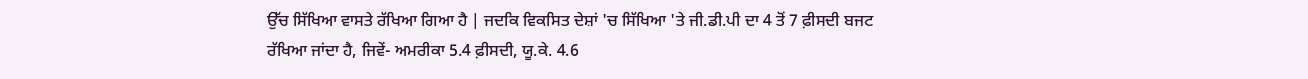ਉੱਚ ਸਿੱਖਿਆ ਵਾਸਤੇ ਰੱਖਿਆ ਗਿਆ ਹੈ | ਜਦਕਿ ਵਿਕਸਿਤ ਦੇਸ਼ਾਂ 'ਚ ਸਿੱਖਿਆ 'ਤੇ ਜੀ.ਡੀ.ਪੀ ਦਾ 4 ਤੋਂ 7 ਫ਼ੀਸਦੀ ਬਜਟ ਰੱਖਿਆ ਜਾਂਦਾ ਹੈ, ਜਿਵੇਂ- ਅਮਰੀਕਾ 5.4 ਫ਼ੀਸਦੀ, ਯੂ.ਕੇ. 4.6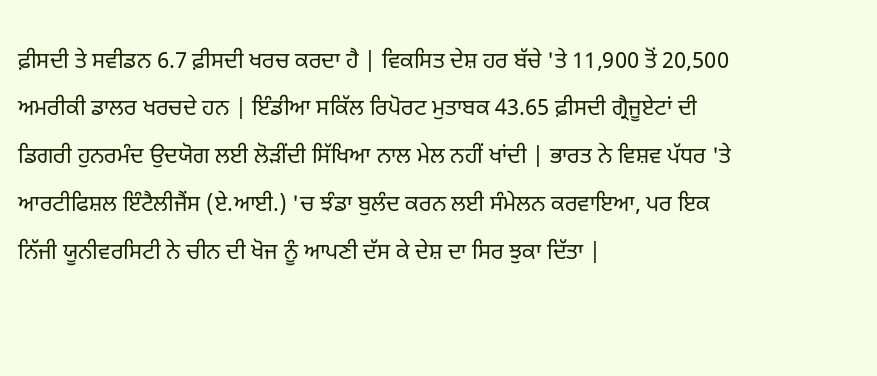ਫ਼ੀਸਦੀ ਤੇ ਸਵੀਡਨ 6.7 ਫ਼ੀਸਦੀ ਖਰਚ ਕਰਦਾ ਹੈ | ਵਿਕਸਿਤ ਦੇਸ਼ ਹਰ ਬੱਚੇ 'ਤੇ 11,900 ਤੋਂ 20,500 ਅਮਰੀਕੀ ਡਾਲਰ ਖਰਚਦੇ ਹਨ | ਇੰਡੀਆ ਸਕਿੱਲ ਰਿਪੋਰਟ ਮੁਤਾਬਕ 43.65 ਫ਼ੀਸਦੀ ਗ੍ਰੈਜੂਏਟਾਂ ਦੀ ਡਿਗਰੀ ਹੁਨਰਮੰਦ ਉਦਯੋਗ ਲਈ ਲੋੜੀਂਦੀ ਸਿੱਖਿਆ ਨਾਲ ਮੇਲ ਨਹੀਂ ਖਾਂਦੀ | ਭਾਰਤ ਨੇ ਵਿਸ਼ਵ ਪੱਧਰ 'ਤੇ ਆਰਟੀਫਿਸ਼ਲ ਇੰਟੈਲੀਜੈਂਸ (ਏ.ਆਈ.) 'ਚ ਝੰਡਾ ਬੁਲੰਦ ਕਰਨ ਲਈ ਸੰਮੇਲਨ ਕਰਵਾਇਆ, ਪਰ ਇਕ ਨਿੱਜੀ ਯੂਨੀਵਰਸਿਟੀ ਨੇ ਚੀਨ ਦੀ ਖੋਜ ਨੂੰ ਆਪਣੀ ਦੱਸ ਕੇ ਦੇਸ਼ ਦਾ ਸਿਰ ਝੁਕਾ ਦਿੱਤਾ |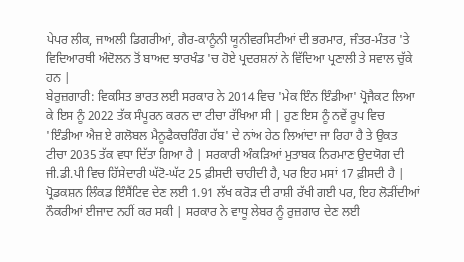ਪੇਪਰ ਲੀਕ, ਜਾਅਲੀ ਡਿਗਰੀਆਂ, ਗੈਰ-ਕਾਨੂੰਨੀ ਯੂਨੀਵਰਸਿਟੀਆਂ ਦੀ ਭਰਮਾਰ, ਜੰਤਰ-ਮੰਤਰ 'ਤੇ ਵਿਦਿਆਰਥੀ ਅੰਦੋਲਨ ਤੋਂ ਬਾਅਦ ਝਾਰਖੰਡ 'ਚ ਹੋਏ ਪ੍ਰਦਰਸ਼ਨਾਂ ਨੇ ਵਿੱਦਿਆ ਪ੍ਰਣਾਲੀ ਤੇ ਸਵਾਲ ਚੁੱਕੇ ਹਨ |
ਬੇਰੁਜ਼ਗਾਰੀ: ਵਿਕਸਿਤ ਭਾਰਤ ਲਈ ਸਰਕਾਰ ਨੇ 2014 ਵਿਚ 'ਮੇਕ ਇੰਨ ਇੰਡੀਆ' ਪ੍ਰੋਜੈਕਟ ਲਿਆ ਕੇ ਇਸ ਨੂੰ 2022 ਤੱਕ ਸੰਪੂਰਨ ਕਰਨ ਦਾ ਟੀਚਾ ਰੱਖਿਆ ਸੀ | ਹੁਣ ਇਸ ਨੂੰ ਨਵੇਂ ਰੂਪ ਵਿਚ 'ਇੰਡੀਆ ਐਜ਼ ਏ ਗਲੋਬਲ ਮੈਨੂਫੈਕਚਰਿੰਗ ਹੱਬ' ਦੇ ਨਾਂਅ ਹੇਠ ਲਿਆਂਦਾ ਜਾ ਰਿਹਾ ਹੈ ਤੇ ਉਕਤ ਟੀਚਾ 2035 ਤੱਕ ਵਧਾ ਦਿੱਤਾ ਗਿਆ ਹੈ | ਸਰਕਾਰੀ ਅੰਕੜਿਆਂ ਮੁਤਾਬਕ ਨਿਰਮਾਣ ਉਦਯੋਗ ਦੀ ਜੀ.ਡੀ.ਪੀ ਵਿਚ ਹਿੱਸੇਦਾਰੀ ਘੱਟੋ-ਘੱਟ 25 ਫ਼ੀਸਦੀ ਚਾਹੀਦੀ ਹੈ, ਪਰ ਇਹ ਮਸਾਂ 17 ਫ਼ੀਸਦੀ ਹੈ | ਪ੍ਰੋਡਕਸ਼ਨ ਲਿੰਕਡ ਇੰਸੈਂਟਿਵ ਦੇਣ ਲਈ 1.91 ਲੱਖ ਕਰੋੜ ਦੀ ਰਾਸ਼ੀ ਰੱਖੀ ਗਈ ਪਰ, ਇਹ ਲੋੜੀਂਦੀਆਂ ਨੌਕਰੀਆਂ ਈਜਾਦ ਨਹੀਂ ਕਰ ਸਕੀ | ਸਰਕਾਰ ਨੇ ਵਾਧੂ ਲੇਬਰ ਨੂੰ ਰੁਜ਼ਗਾਰ ਦੇਣ ਲਈ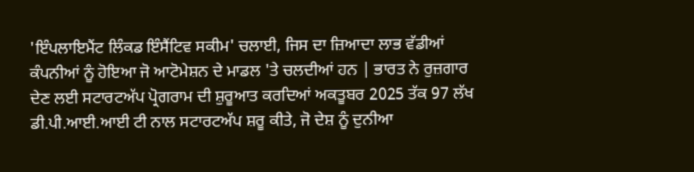'ਇੰਪਲਾਇਮੈਂਟ ਲਿੰਕਡ ਇੰਸੈਂਟਿਵ ਸਕੀਮ' ਚਲਾਈ, ਜਿਸ ਦਾ ਜ਼ਿਆਦਾ ਲਾਭ ਵੱਡੀਆਂ ਕੰਪਨੀਆਂ ਨੂੰ ਹੋਇਆ ਜੋ ਆਟੋਮੇਸ਼ਨ ਦੇ ਮਾਡਲ 'ਤੇ ਚਲਦੀਆਂ ਹਨ | ਭਾਰਤ ਨੇ ਰੁਜ਼ਗਾਰ ਦੇਣ ਲਈ ਸਟਾਰਟਅੱਪ ਪ੍ਰੋਗਰਾਮ ਦੀ ਸ਼ੁਰੂਆਤ ਕਰਦਿਆਂ ਅਕਤੂਬਰ 2025 ਤੱਕ 97 ਲੱਖ ਡੀ.ਪੀ.ਆਈ.ਆਈ ਟੀ ਨਾਲ ਸਟਾਰਟਅੱਪ ਸ਼ਰੂ ਕੀਤੇ, ਜੋ ਦੇਸ਼ ਨੂੰ ਦੁਨੀਆ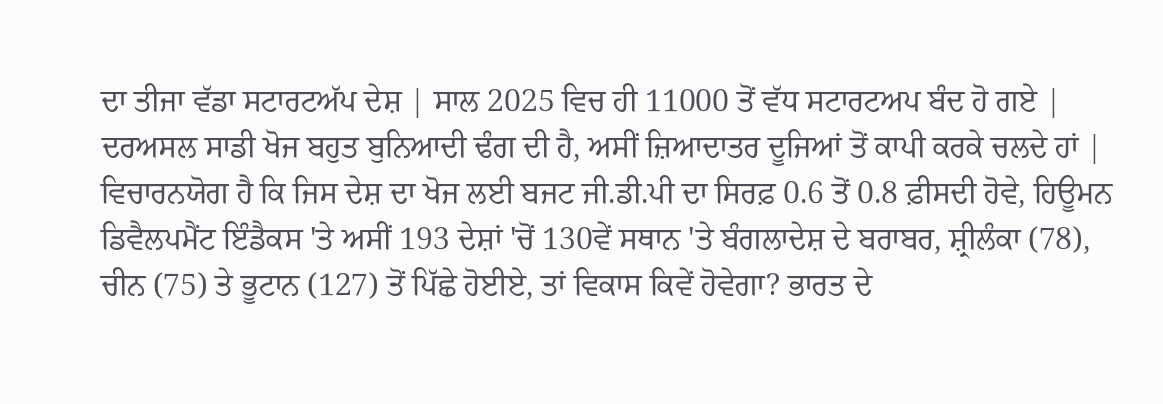ਦਾ ਤੀਜਾ ਵੱਡਾ ਸਟਾਰਟਅੱਪ ਦੇਸ਼ | ਸਾਲ 2025 ਵਿਚ ਹੀ 11000 ਤੋਂ ਵੱਧ ਸਟਾਰਟਅਪ ਬੰਦ ਹੋ ਗਏ | ਦਰਅਸਲ ਸਾਡੀ ਖੋਜ ਬਹੁਤ ਬੁਨਿਆਦੀ ਢੰਗ ਦੀ ਹੈ, ਅਸੀਂ ਜ਼ਿਆਦਾਤਰ ਦੂਜਿਆਂ ਤੋਂ ਕਾਪੀ ਕਰਕੇ ਚਲਦੇ ਹਾਂ | ਵਿਚਾਰਨਯੋਗ ਹੈ ਕਿ ਜਿਸ ਦੇਸ਼ ਦਾ ਖੋਜ ਲਈ ਬਜਟ ਜੀ.ਡੀ.ਪੀ ਦਾ ਸਿਰਫ਼ 0.6 ਤੋਂ 0.8 ਫ਼ੀਸਦੀ ਹੋਵੇ, ਹਿਊਮਨ ਡਿਵੈਲਪਮੈਂਟ ਇੰਡੈਕਸ 'ਤੇ ਅਸੀਂ 193 ਦੇਸ਼ਾਂ 'ਚੋਂ 130ਵੇਂ ਸਥਾਨ 'ਤੇ ਬੰਗਲਾਦੇਸ਼ ਦੇ ਬਰਾਬਰ, ਸ਼੍ਰੀਲੰਕਾ (78), ਚੀਨ (75) ਤੇ ਭੂਟਾਨ (127) ਤੋਂ ਪਿੱਛੇ ਹੋਈਏ, ਤਾਂ ਵਿਕਾਸ ਕਿਵੇਂ ਹੋਵੇਗਾ? ਭਾਰਤ ਦੇ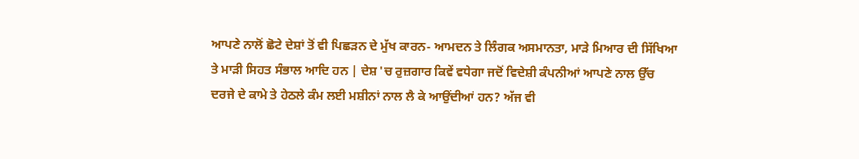ਆਪਣੇ ਨਾਲੋਂ ਛੋਟੇ ਦੇਸ਼ਾਂ ਤੋਂ ਵੀ ਪਿਛੜਨ ਦੇ ਮੁੱਖ ਕਾਰਨ- ਆਮਦਨ ਤੇ ਲਿੰਗਕ ਅਸਮਾਨਤਾ, ਮਾੜੇ ਮਿਆਰ ਦੀ ਸਿੱਖਿਆ ਤੇ ਮਾੜੀ ਸਿਹਤ ਸੰਭਾਲ ਆਦਿ ਹਨ | ਦੇਸ਼ 'ਚ ਰੁਜ਼ਗਾਰ ਕਿਵੇਂ ਵਧੇਗਾ ਜਦੋਂ ਵਿਦੇਸ਼ੀ ਕੰਪਨੀਆਂ ਆਪਣੇ ਨਾਲ ਉੱਚ ਦਰਜੇ ਦੇ ਕਾਮੇ ਤੇ ਹੇਠਲੇ ਕੰਮ ਲਈ ਮਸ਼ੀਨਾਂ ਨਾਲ ਲੈ ਕੇ ਆਉਂਦੀਆਂ ਹਨ? ਅੱਜ ਵੀ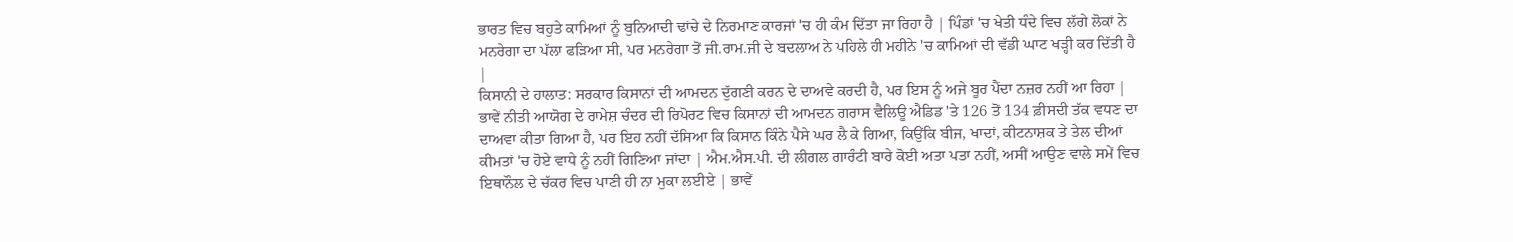ਭਾਰਤ ਵਿਚ ਬਹੁਤੇ ਕਾਮਿਆਂ ਨੂੰ ਬੁਨਿਆਦੀ ਢਾਂਚੇ ਦੇ ਨਿਰਮਾਣ ਕਾਰਜਾਂ 'ਚ ਹੀ ਕੰਮ ਦਿੱਤਾ ਜਾ ਰਿਹਾ ਹੈ | ਪਿੰਡਾਂ 'ਚ ਖੇਤੀ ਧੰਦੇ ਵਿਚ ਲੱਗੇ ਲੋਕਾਂ ਨੇ ਮਨਰੇਗਾ ਦਾ ਪੱਲਾ ਫੜਿਆ ਸੀ, ਪਰ ਮਨਰੇਗਾ ਤੋਂ ਜੀ.ਰਾਮ.ਜੀ ਦੇ ਬਦਲਾਅ ਨੇ ਪਹਿਲੇ ਹੀ ਮਹੀਨੇ 'ਚ ਕਾਮਿਆਂ ਦੀ ਵੱਡੀ ਘਾਟ ਖੜ੍ਹੀ ਕਰ ਦਿੱਤੀ ਹੈ |
ਕਿਸਾਨੀ ਦੇ ਹਾਲਾਤ: ਸਰਕਾਰ ਕਿਸਾਨਾਂ ਦੀ ਆਮਦਨ ਦੁੱਗਣੀ ਕਰਨ ਦੇ ਦਾਅਵੇ ਕਰਦੀ ਹੈ, ਪਰ ਇਸ ਨੂੰ ਅਜੇ ਬੂਰ ਪੈਂਦਾ ਨਜ਼ਰ ਨਹੀਂ ਆ ਰਿਹਾ | ਭਾਵੇਂ ਨੀਤੀ ਆਯੋਗ ਦੇ ਰਾਮੇਸ਼ ਚੰਦਰ ਦੀ ਰਿਪੋਰਟ ਵਿਚ ਕਿਸਾਨਾਂ ਦੀ ਆਮਦਨ ਗਰਾਸ ਵੈਲਿਊ ਐਡਿਡ 'ਤੇ 126 ਤੋਂ 134 ਫ਼ੀਸਦੀ ਤੱਕ ਵਧਣ ਦਾ ਦਾਅਵਾ ਕੀਤਾ ਗਿਆ ਹੈ, ਪਰ ਇਹ ਨਹੀਂ ਦੱਸਿਆ ਕਿ ਕਿਸਾਨ ਕਿੰਨੇ ਪੈਸੇ ਘਰ ਲੈ ਕੇ ਗਿਆ, ਕਿਉਂਕਿ ਬੀਜ, ਖਾਦਾਂ, ਕੀਟਨਾਸ਼ਕ ਤੇ ਤੇਲ ਦੀਆਂ ਕੀਮਤਾਂ 'ਚ ਹੋਏ ਵਾਧੇ ਨੂੰ ਨਹੀਂ ਗਿਣਿਆ ਜਾਂਦਾ | ਐਮ.ਐਸ.ਪੀ. ਦੀ ਲੀਗਲ ਗਾਰੰਟੀ ਬਾਰੇ ਕੋਈ ਅਤਾ ਪਤਾ ਨਹੀਂ, ਅਸੀਂ ਆਉਣ ਵਾਲੇ ਸਮੇਂ ਵਿਚ ਇਥਾਨੌਲ ਦੇ ਚੱਕਰ ਵਿਚ ਪਾਣੀ ਹੀ ਨਾ ਮੁਕਾ ਲਈਏ | ਭਾਵੇਂ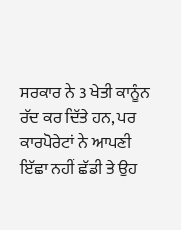ਸਰਕਾਰ ਨੇ 3 ਖੇਤੀ ਕਾਨੂੰਨ ਰੱਦ ਕਰ ਦਿੱਤੇ ਹਨ, ਪਰ ਕਾਰਪੋਰੇਟਾਂ ਨੇ ਆਪਣੀ ਇੱਛਾ ਨਹੀਂ ਛੱਡੀ ਤੇ ਉਹ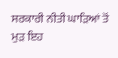ਸਰਕਾਰੀ ਨੀਤੀ ਘਾੜਿਆਂ ਤੋਂ ਮੁੜ ਇਹ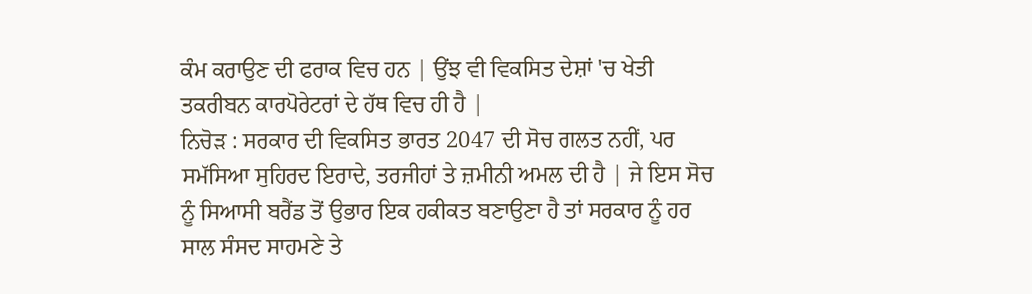ਕੰਮ ਕਰਾਉਣ ਦੀ ਫਰਾਕ ਵਿਚ ਹਨ | ਉਂਝ ਵੀ ਵਿਕਸਿਤ ਦੇਸ਼ਾਂ 'ਚ ਖੇਤੀ ਤਕਰੀਬਨ ਕਾਰਪੋਰੇਟਰਾਂ ਦੇ ਹੱਥ ਵਿਚ ਹੀ ਹੈ |
ਨਿਚੋੜ : ਸਰਕਾਰ ਦੀ ਵਿਕਸਿਤ ਭਾਰਤ 2047 ਦੀ ਸੋਚ ਗਲਤ ਨਹੀਂ, ਪਰ ਸਮੱਸਿਆ ਸੁਹਿਰਦ ਇਰਾਦੇ, ਤਰਜੀਹਾਂ ਤੇ ਜ਼ਮੀਨੀ ਅਮਲ ਦੀ ਹੈ | ਜੇ ਇਸ ਸੋਚ ਨੂੰ ਸਿਆਸੀ ਬਰੈਂਡ ਤੋਂ ਉਭਾਰ ਇਕ ਹਕੀਕਤ ਬਣਾਉਣਾ ਹੈ ਤਾਂ ਸਰਕਾਰ ਨੂੰ ਹਰ ਸਾਲ ਸੰਸਦ ਸਾਹਮਣੇ ਤੇ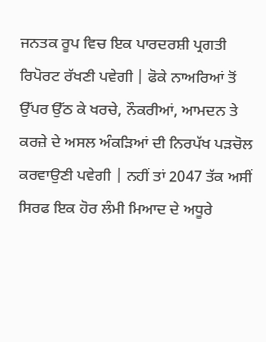ਜਨਤਕ ਰੂਪ ਵਿਚ ਇਕ ਪਾਰਦਰਸ਼ੀ ਪ੍ਰਗਤੀ ਰਿਪੋਰਟ ਰੱਖਣੀ ਪਵੇਗੀ | ਫੋਕੇ ਨਾਅਰਿਆਂ ਤੋਂ ਉੱਪਰ ਉੱਠ ਕੇ ਖਰਚੇ, ਨੌਕਰੀਆਂ, ਆਮਦਨ ਤੇ ਕਰਜ਼ੇ ਦੇ ਅਸਲ ਅੰਕੜਿਆਂ ਦੀ ਨਿਰਪੱਖ ਪੜਚੋਲ ਕਰਵਾਉਣੀ ਪਵੇਗੀ | ਨਹੀਂ ਤਾਂ 2047 ਤੱਕ ਅਸੀਂ ਸਿਰਫ ਇਕ ਹੋਰ ਲੰਮੀ ਮਿਆਦ ਦੇ ਅਧੂਰੇ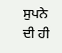ਸੁਪਨੇ ਦੀ ਹੀ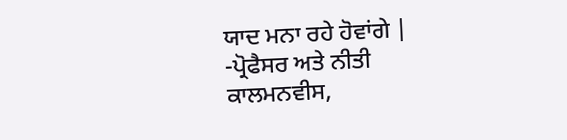ਯਾਦ ਮਨਾ ਰਹੇ ਹੋਵਾਂਗੇ |
-ਪ੍ਰੋਫੈਸਰ ਅਤੇ ਨੀਤੀ ਕਾਲਮਨਵੀਸ,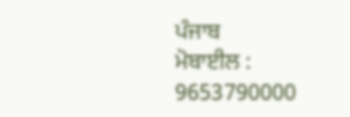ਪੰਜਾਬ
ਮੋਬਾਈਲ : 9653790000